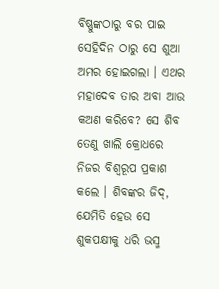ବିଷ୍ଣୁଙ୍କଠାରୁ ବର ପାଇ ସେହିଦିନ ଠାରୁ ସେ ଶୁଆ ଅମର ହୋଇଗଲା । ଏଥର ମହାଦେବ ତାର ଅବା ଆଉ କଅଣ କରିବେ? ସେ ଶିବ ତେଣୁ ଖାଲି କ୍ରୋଧରେ ନିଜର ବିଶ୍ୱରୂପ ପ୍ରକାଶ କଲେ । ଶିବଙ୍କର ଜିଦ୍, ଯେମିତି ହେଉ ସେ ଶୁକପକ୍ଷୀକୁ ଧରି ଭସ୍ମ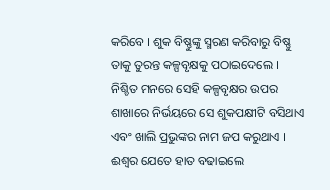କରିବେ । ଶୁକ ବିଷ୍ଣୁଙ୍କୁ ସ୍ମରଣ କରିବାରୁ ବିଷ୍ଣୁ ତାକୁ ତୁରନ୍ତ କଳ୍ପବୃକ୍ଷକୁ ପଠାଇଦେଲେ । ନିଶ୍ଚିତ ମନରେ ସେହି କଳ୍ପବୃକ୍ଷର ଉପର ଶାଖାରେ ନିର୍ଭୟରେ ସେ ଶୁକପକ୍ଷୀଟି ବସିଥାଏ ଏବଂ ଖାଲି ପ୍ରଭୁଙ୍କର ନାମ ଜପ କରୁଥାଏ । ଈଶ୍ୱର ଯେତେ ହାତ ବଢାଇଲେ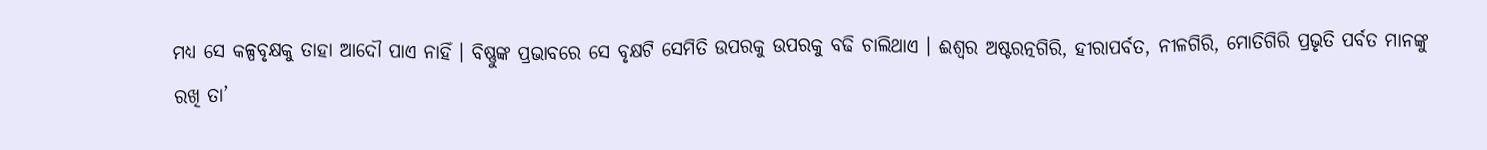ମଧ୍ୟ ସେ କଳ୍ପବୃକ୍ଷକୁ ତାହା ଆଦୌ ପାଏ ନାହିଁ । ବିଷ୍ଣୁଙ୍କ ପ୍ରଭାବରେ ସେ ବୃକ୍ଷଟି ସେମିତି ଉପରକୁ ଉପରକୁ ବଢି ଚାଲିଥାଏ । ଈଶ୍ୱର ଅଷ୍ଟରତ୍ନଗିରି, ହୀରାପର୍ବତ, ନୀଳଗିରି, ମୋତିଗିରି ପ୍ରଭୃତି ପର୍ବତ ମାନଙ୍କୁ ରଖି ତା’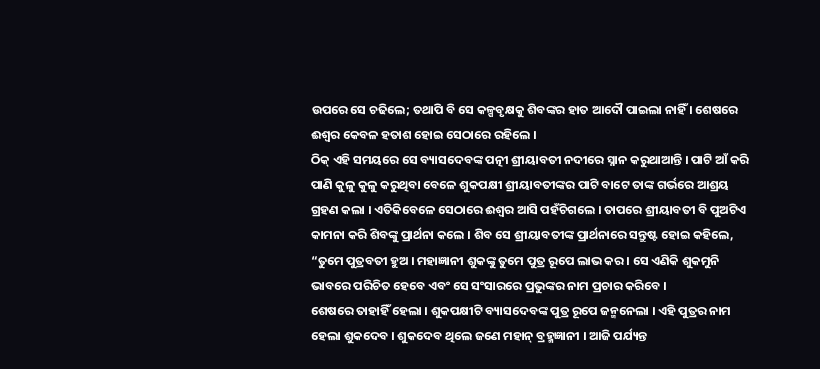ଉପରେ ସେ ଚଢିଲେ; ତଥାପି ବି ସେ କଳ୍ପବୃକ୍ଷକୁ ଶିବଙ୍କର ହାତ ଆଦୌ ପାଇଲା ନାହିଁ । ଶେଷରେ ଈଶ୍ୱର କେବଳ ହତାଶ ହୋଇ ସେଠାରେ ରହିଲେ ।
ଠିକ୍ ଏହି ସମୟରେ ସେ ବ୍ୟାସଦେବଙ୍କ ପତ୍ନୀ ଶ୍ରୀୟାବତୀ ନଦୀରେ ସ୍ନାନ କରୁଥାଆନ୍ତି । ପାଟି ଆଁ କରି ପାଣି କୁଳୁ କୁଳୁ କରୁଥିବା ବେଳେ ଶୁକପକ୍ଷୀ ଶ୍ରୀୟାବତୀଙ୍କର ପାଟି ବାଟେ ତାଙ୍କ ଗର୍ଭରେ ଆଶ୍ରୟ ଗ୍ରହଣ କଲା । ଏତିକିବେଳେ ସେଠାରେ ଈଶ୍ୱର ଆସି ପହଁଚିଗଲେ । ତାପରେ ଶ୍ରୀୟାବତୀ ବି ପୁଅଟିଏ କାମନା କରି ଶିବଙ୍କୁ ପ୍ରାର୍ଥନା କଲେ । ଶିବ ସେ ଶ୍ରୀୟାବତୀଙ୍କ ପ୍ରାର୍ଥନାରେ ସନ୍ତୁଷ୍ଟ ହୋଇ କହିଲେ, “ତୁମେ ପୁତ୍ରବତୀ ହୁଅ । ମହାଜ୍ଞାନୀ ଶୁକଙ୍କୁ ତୁମେ ପୁତ୍ର ରୂପେ ଲାଭ କର । ସେ ଏଣିକି ଶୁକମୁନି ଭାବରେ ପରିଚିତ ହେବେ ଏବଂ ସେ ସଂସାରରେ ପ୍ରଭୁଙ୍କର ନାମ ପ୍ରଚାର କରିବେ ।
ଶେଷରେ ତାହାହିଁ ହେଲା । ଶୁକପକ୍ଷୀଟି ବ୍ୟାସଦେବଙ୍କ ପୁତ୍ର ରୂପେ ଜନ୍ମନେଲା । ଏହି ପୁତ୍ରର ନାମ ହେଲା ଶୁକଦେବ । ଶୁକଦେବ ଥିଲେ ଜଣେ ମହାନ୍ ବ୍ରହ୍ମଜ୍ଞାନୀ । ଆଜି ପର୍ଯ୍ୟନ୍ତ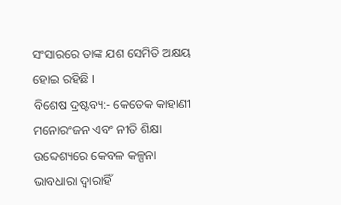ସଂସାରରେ ତାଙ୍କ ଯଶ ସେମିତି ଅକ୍ଷୟ ହୋଇ ରହିଛି ।
ବିଶେଷ ଦ୍ରଷ୍ଟବ୍ୟ:- କେତେକ କାହାଣୀ ମନୋରଂଜନ ଏବଂ ନୀତି ଶିକ୍ଷା ଉବ୍ଦେଶ୍ୟରେ କେବଳ କଳ୍ପନା ଭାବଧାରା ଦ୍ୱାରାହିଁ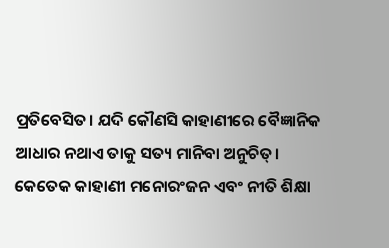ପ୍ରତିବେସିତ। ଯଦି କୌଣସି କାହାଣୀରେ ବୈଜ୍ଞାନିକ ଆଧାର ନଥାଏ ତାକୁ ସତ୍ୟ ମାନିବା ଅନୁଚିତ୍। କେତେକ କାହାଣୀ ମନୋରଂଜନ ଏବଂ ନୀତି ଶିକ୍ଷା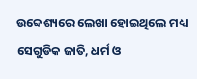ଉବ୍ଦେଶ୍ୟରେ ଲେଖା ହୋଇଥିଲେ ମଧ୍ୟ ସେଗୁଡିକ ଜାତି, ଧର୍ମ ଓ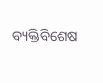ବ୍ୟକ୍ତିବିଶେଷ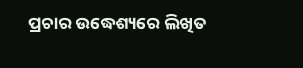ପ୍ରଚାର ଉଦ୍ଧେଶ୍ୟରେ ଲିଖିତ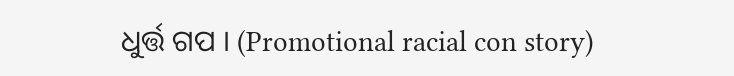ଧୁର୍ତ୍ତ ଗପ । (Promotional racial con story)